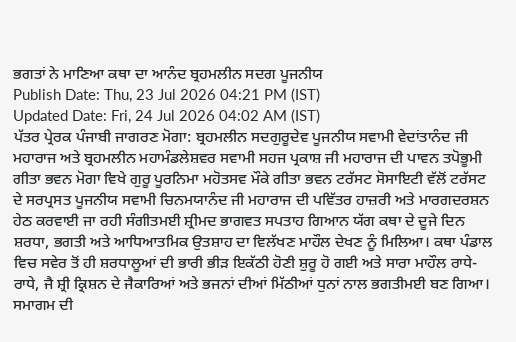ਭਗਤਾਂ ਨੇ ਮਾਣਿਆ ਕਥਾ ਦਾ ਆਨੰਦ ਬ੍ਰਹਮਲੀਨ ਸਦਗ ਪੂਜਨੀਯ
Publish Date: Thu, 23 Jul 2026 04:21 PM (IST)
Updated Date: Fri, 24 Jul 2026 04:02 AM (IST)
ਪੱਤਰ ਪ੍ਰੇਰਕ ਪੰਜਾਬੀ ਜਾਗਰਣ ਮੋਗਾ: ਬ੍ਰਹਮਲੀਨ ਸਦਗੁਰੂਦੇਵ ਪੂਜਨੀਯ ਸਵਾਮੀ ਵੇਦਾਂਤਾਨੰਦ ਜੀ ਮਹਾਰਾਜ ਅਤੇ ਬ੍ਰਹਮਲੀਨ ਮਹਾਮੰਡਲੇਸ਼ਵਰ ਸਵਾਮੀ ਸਹਜ ਪ੍ਰਕਾਸ਼ ਜੀ ਮਹਾਰਾਜ ਦੀ ਪਾਵਨ ਤਪੋਭੂਮੀ ਗੀਤਾ ਭਵਨ ਮੋਗਾ ਵਿਖੇ ਗੁਰੂ ਪੂਰਨਿਮਾ ਮਹੋਤਸਵ ਮੌਕੇ ਗੀਤਾ ਭਵਨ ਟਰੱਸਟ ਸੋਸਾਇਟੀ ਵੱਲੋਂ ਟਰੱਸਟ ਦੇ ਸਰਪ੍ਰਸਤ ਪੂਜਨੀਯ ਸਵਾਮੀ ਚਿਨਮਯਾਨੰਦ ਜੀ ਮਹਾਰਾਜ ਦੀ ਪਵਿੱਤਰ ਹਾਜ਼ਰੀ ਅਤੇ ਮਾਰਗਦਰਸ਼ਨ ਹੇਠ ਕਰਵਾਈ ਜਾ ਰਹੀ ਸੰਗੀਤਮਈ ਸ਼੍ਰੀਮਦ ਭਾਗਵਤ ਸਪਤਾਹ ਗਿਆਨ ਯੱਗ ਕਥਾ ਦੇ ਦੂਜੇ ਦਿਨ ਸ਼ਰਧਾ, ਭਗਤੀ ਅਤੇ ਆਧਿਆਤਮਿਕ ਉਤਸ਼ਾਹ ਦਾ ਵਿਲੱਖਣ ਮਾਹੌਲ ਦੇਖਣ ਨੂੰ ਮਿਲਿਆ। ਕਥਾ ਪੰਡਾਲ ਵਿਚ ਸਵੇਰ ਤੋਂ ਹੀ ਸ਼ਰਧਾਲੂਆਂ ਦੀ ਭਾਰੀ ਭੀੜ ਇਕੱਠੀ ਹੋਣੀ ਸ਼ੁਰੂ ਹੋ ਗਈ ਅਤੇ ਸਾਰਾ ਮਾਹੌਲ ਰਾਧੇ-ਰਾਧੇ, ਜੈ ਸ਼੍ਰੀ ਕ੍ਰਿਸ਼ਨ ਦੇ ਜੈਕਾਰਿਆਂ ਅਤੇ ਭਜਨਾਂ ਦੀਆਂ ਮਿੱਠੀਆਂ ਧੁਨਾਂ ਨਾਲ ਭਗਤੀਮਈ ਬਣ ਗਿਆ। ਸਮਾਗਮ ਦੀ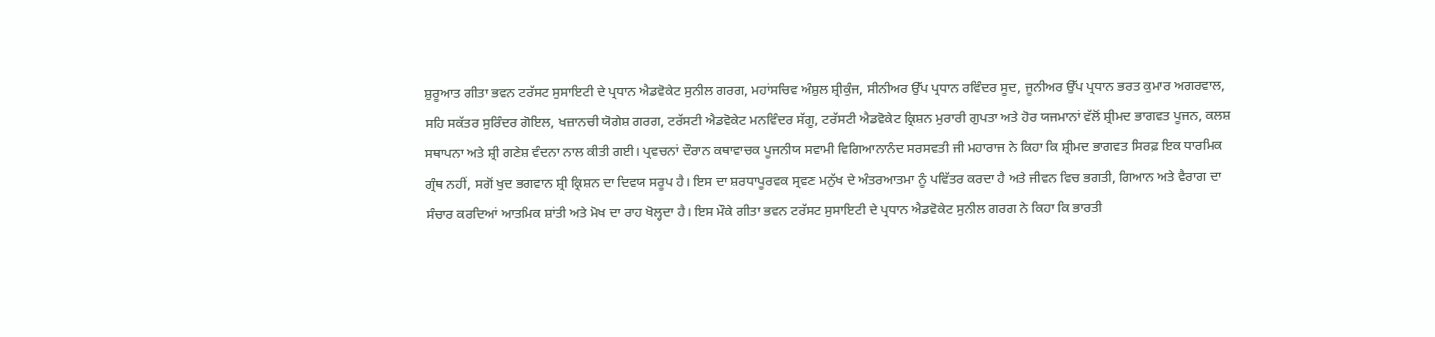ਸ਼ੁਰੂਆਤ ਗੀਤਾ ਭਵਨ ਟਰੱਸਟ ਸੁਸਾਇਟੀ ਦੇ ਪ੍ਰਧਾਨ ਐਡਵੋਕੇਟ ਸੁਨੀਲ ਗਰਗ, ਮਹਾਂਸਚਿਵ ਅੰਸ਼ੁਲ ਸ਼੍ਰੀਕੁੰਜ, ਸੀਨੀਅਰ ਉੱਪ ਪ੍ਰਧਾਨ ਰਵਿੰਦਰ ਸੂਦ, ਜੂਨੀਅਰ ਉੱਪ ਪ੍ਰਧਾਨ ਭਰਤ ਕੁਮਾਰ ਅਗਰਵਾਲ, ਸਹਿ ਸਕੱਤਰ ਸੁਰਿੰਦਰ ਗੋਇਲ, ਖਜ਼ਾਨਚੀ ਯੋਗੇਸ਼ ਗਰਗ, ਟਰੱਸਟੀ ਐਡਵੋਕੇਟ ਮਨਵਿੰਦਰ ਸੱਗੂ, ਟਰੱਸਟੀ ਐਡਵੋਕੇਟ ਕ੍ਰਿਸ਼ਨ ਮੁਰਾਰੀ ਗੁਪਤਾ ਅਤੇ ਹੋਰ ਯਜਮਾਨਾਂ ਵੱਲੋਂ ਸ਼੍ਰੀਮਦ ਭਾਗਵਤ ਪੂਜਨ, ਕਲਸ਼ ਸਥਾਪਨਾ ਅਤੇ ਸ਼੍ਰੀ ਗਣੇਸ਼ ਵੰਦਨਾ ਨਾਲ ਕੀਤੀ ਗਈ। ਪ੍ਰਵਚਨਾਂ ਦੌਰਾਨ ਕਥਾਵਾਚਕ ਪੂਜਨੀਯ ਸਵਾਮੀ ਵਿਗਿਆਨਾਨੰਦ ਸਰਸਵਤੀ ਜੀ ਮਹਾਰਾਜ ਨੇ ਕਿਹਾ ਕਿ ਸ਼੍ਰੀਮਦ ਭਾਗਵਤ ਸਿਰਫ਼ ਇਕ ਧਾਰਮਿਕ ਗ੍ਰੰਥ ਨਹੀਂ, ਸਗੋਂ ਖੁਦ ਭਗਵਾਨ ਸ਼੍ਰੀ ਕ੍ਰਿਸ਼ਨ ਦਾ ਦਿਵਯ ਸਰੂਪ ਹੈ। ਇਸ ਦਾ ਸ਼ਰਧਾਪੂਰਵਕ ਸ੍ਰਵਣ ਮਨੁੱਖ ਦੇ ਅੰਤਰਆਤਮਾ ਨੂੰ ਪਵਿੱਤਰ ਕਰਦਾ ਹੈ ਅਤੇ ਜੀਵਨ ਵਿਚ ਭਗਤੀ, ਗਿਆਨ ਅਤੇ ਵੈਰਾਗ ਦਾ ਸੰਚਾਰ ਕਰਦਿਆਂ ਆਤਮਿਕ ਸ਼ਾਂਤੀ ਅਤੇ ਮੋਖ ਦਾ ਰਾਹ ਖੋਲ੍ਹਦਾ ਹੈ। ਇਸ ਮੌਕੇ ਗੀਤਾ ਭਵਨ ਟਰੱਸਟ ਸੁਸਾਇਟੀ ਦੇ ਪ੍ਰਧਾਨ ਐਡਵੋਕੇਟ ਸੁਨੀਲ ਗਰਗ ਨੇ ਕਿਹਾ ਕਿ ਭਾਰਤੀ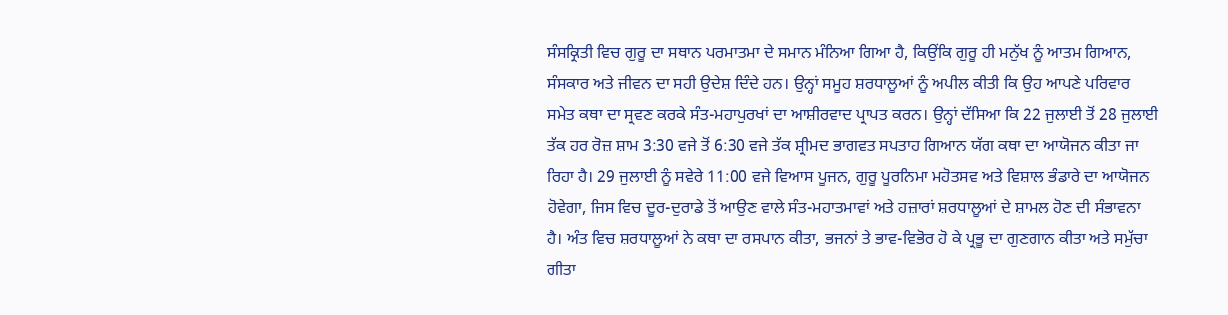ਸੰਸਕ੍ਰਿਤੀ ਵਿਚ ਗੁਰੂ ਦਾ ਸਥਾਨ ਪਰਮਾਤਮਾ ਦੇ ਸਮਾਨ ਮੰਨਿਆ ਗਿਆ ਹੈ, ਕਿਉਂਕਿ ਗੁਰੂ ਹੀ ਮਨੁੱਖ ਨੂੰ ਆਤਮ ਗਿਆਨ, ਸੰਸਕਾਰ ਅਤੇ ਜੀਵਨ ਦਾ ਸਹੀ ਉਦੇਸ਼ ਦਿੰਦੇ ਹਨ। ਉਨ੍ਹਾਂ ਸਮੂਹ ਸ਼ਰਧਾਲੂਆਂ ਨੂੰ ਅਪੀਲ ਕੀਤੀ ਕਿ ਉਹ ਆਪਣੇ ਪਰਿਵਾਰ ਸਮੇਤ ਕਥਾ ਦਾ ਸ੍ਰਵਣ ਕਰਕੇ ਸੰਤ-ਮਹਾਪੁਰਖਾਂ ਦਾ ਆਸ਼ੀਰਵਾਦ ਪ੍ਰਾਪਤ ਕਰਨ। ਉਨ੍ਹਾਂ ਦੱਸਿਆ ਕਿ 22 ਜੁਲਾਈ ਤੋਂ 28 ਜੁਲਾਈ ਤੱਕ ਹਰ ਰੋਜ਼ ਸ਼ਾਮ 3:30 ਵਜੇ ਤੋਂ 6:30 ਵਜੇ ਤੱਕ ਸ਼੍ਰੀਮਦ ਭਾਗਵਤ ਸਪਤਾਹ ਗਿਆਨ ਯੱਗ ਕਥਾ ਦਾ ਆਯੋਜਨ ਕੀਤਾ ਜਾ ਰਿਹਾ ਹੈ। 29 ਜੁਲਾਈ ਨੂੰ ਸਵੇਰੇ 11:00 ਵਜੇ ਵਿਆਸ ਪੂਜਨ, ਗੁਰੂ ਪੂਰਨਿਮਾ ਮਹੋਤਸਵ ਅਤੇ ਵਿਸ਼ਾਲ ਭੰਡਾਰੇ ਦਾ ਆਯੋਜਨ ਹੋਵੇਗਾ, ਜਿਸ ਵਿਚ ਦੂਰ-ਦੁਰਾਡੇ ਤੋਂ ਆਉਣ ਵਾਲੇ ਸੰਤ-ਮਹਾਤਮਾਵਾਂ ਅਤੇ ਹਜ਼ਾਰਾਂ ਸ਼ਰਧਾਲੂਆਂ ਦੇ ਸ਼ਾਮਲ ਹੋਣ ਦੀ ਸੰਭਾਵਨਾ ਹੈ। ਅੰਤ ਵਿਚ ਸ਼ਰਧਾਲੂਆਂ ਨੇ ਕਥਾ ਦਾ ਰਸਪਾਨ ਕੀਤਾ, ਭਜਨਾਂ ਤੇ ਭਾਵ-ਵਿਭੋਰ ਹੋ ਕੇ ਪ੍ਰਭੂ ਦਾ ਗੁਣਗਾਨ ਕੀਤਾ ਅਤੇ ਸਮੁੱਚਾ ਗੀਤਾ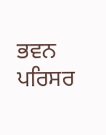ਭਵਨ ਪਰਿਸਰ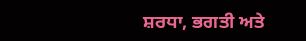ਸ਼ਰਧਾ, ਭਗਤੀ ਅਤੇ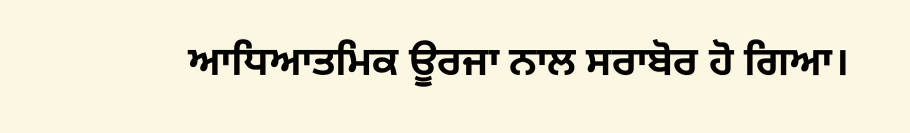ਆਧਿਆਤਮਿਕ ਊਰਜਾ ਨਾਲ ਸਰਾਬੋਰ ਹੋ ਗਿਆ।